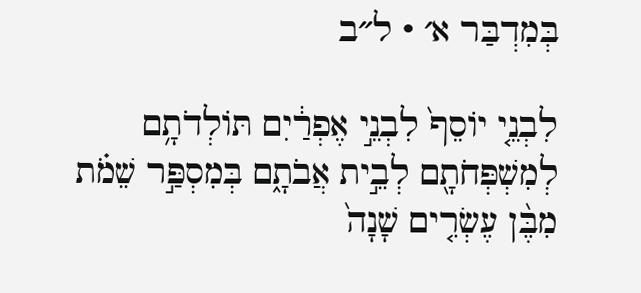בְּמִדְבַּר א׳ · ל״ב

לִבְנֵ֤י יוֹסֵף֙ לִבְנֵ֣י אֶפְרַ֔יִם תּוֹלְדֹתָ֥ם לְמִשְׁפְּחֹתָ֖ם לְבֵ֣ית אֲבֹתָ֑ם בְּמִסְפַּ֣ר שֵׁמֹ֗ת מִבֶּ֨ן עֶשְׂרִ֤ים שָׁנָה֙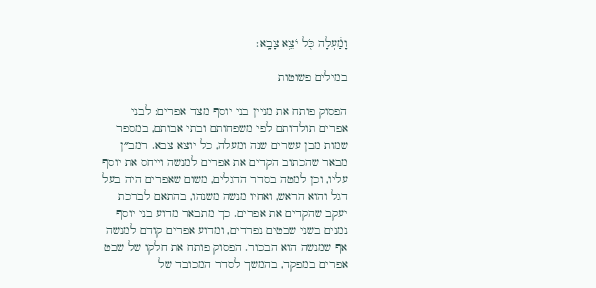וָמַ֔עְלָה כֹּ֖ל יֹצֵ֥א צָבָֽא׃

במילים פשוטות

הפסוק פותח את מניין בני יוסף מצד אפרים: לבני אפרים תולדותם לפי משפחותם ובתי אבותם, במספר שמות מבן עשרים שנה ומעלה, כל יוצא צבא. רמב״ן מבאר שהכתוב הקדים את אפרים למנשה וייחס את יוסף עליו, וכן למטה בסדר הדגלים, משום שאפרים היה בעל דגל והוא הראש, ואחיו מנשה משנהו, בהתאם לברכת יעקב שהקדים את אפרים. כך מתבאר מדוע בני יוסף נמנים בשני שבטים נפרדים, ומדוע אפרים קודם למנשה אף שמנשה הוא הבכור. הפסוק פותח את חלקו של שבט אפרים במפקד, בהמשך לסדר המכובד של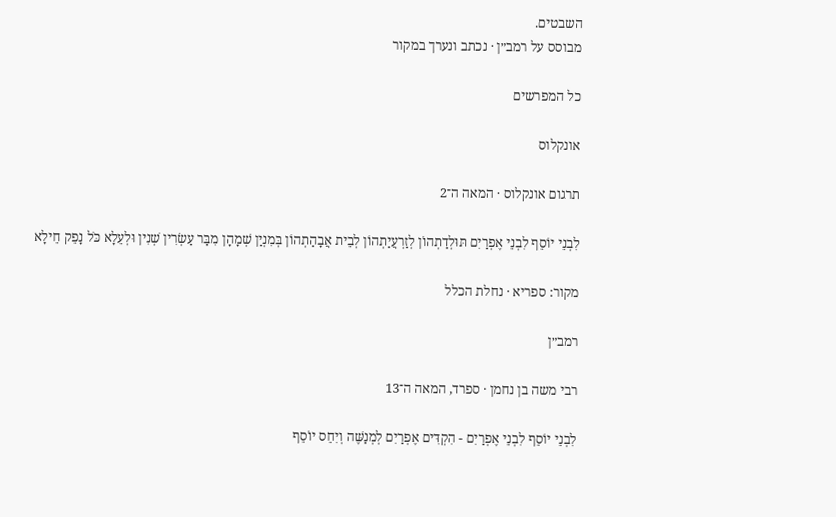השבטים.
מבוסס על רמב״ן · נכתב ונערך במקור

כל המפרשים

אונקלוס

תרגום אונקלוס · המאה ה־2

לִבְנֵי יוֹסֵף לִבְנֵי אֶפְרַיִם תּוּלְדַתְהוֹן לְזַרְעֲיַתְהוֹן לְבֵית אֲבָהַתְהוֹן בְּמִנְיַן שְׁמָהָן מִבַּר עַשְׂרִין שְׁנִין וּלְעֵלָא כֹּל נָפֵק חֵילָא

מקור: ספריא · נחלת הכלל

רמב״ן

רבי משה בן נחמן · ספרד, המאה ה־13

לִבְנֵי יוֹסֵף לִבְנֵי אֶפְרַיִם - הִקְדִּים אֶפְרַיִם לְמְנַשֶּׁה וְיִחֵס יוֹסֵף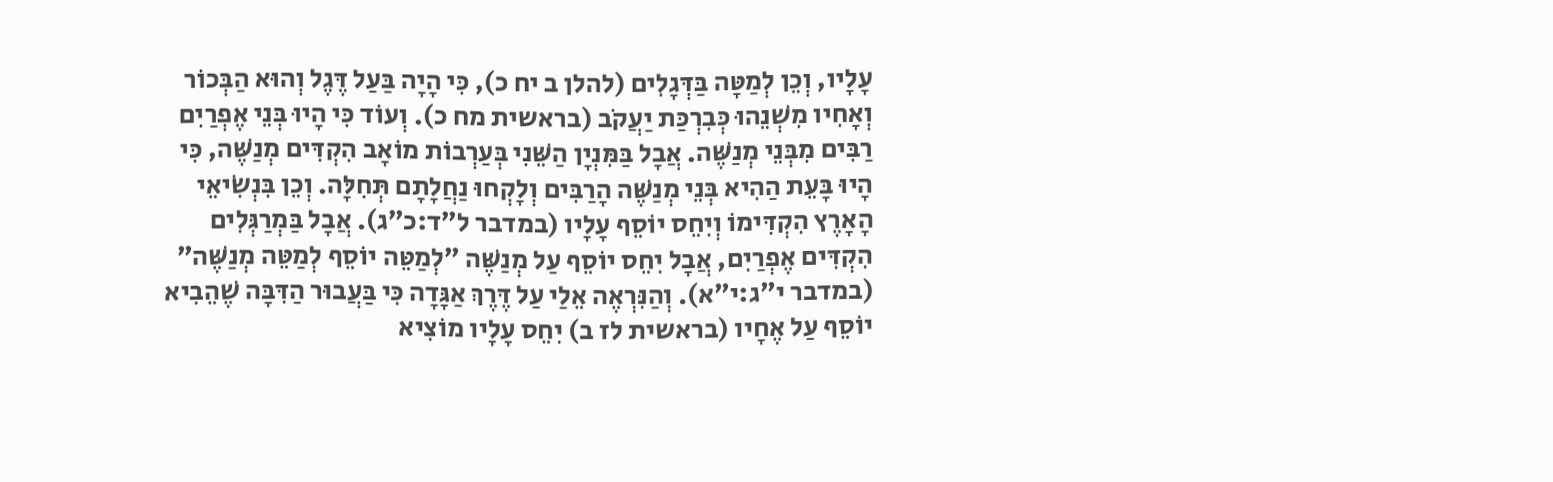עָלָיו, וְכֵן לְמַטָּה בַּדְּגָלִים (להלן ב יח כ), כִּי הָיָה בַּעַל דֶּגֶל וְהוּא הַבְּכוֹר וְאָחִיו מִשְׁנֵהוּ כְּבִרְכַּת יַעֲקֹב (בראשית מח כ). וְעוֹד כִּי הָיוּ בְּנֵי אֶפְרַיִם רַבִּים מִבְּנֵי מְנַשֶּׁה. אֲבָל בַּמִּנְיָן הַשֵּׁנִי בְּעַרְבוֹת מוֹאָב הִקְדִּים מְנַשֶּׁה, כִּי הָיוּ בָּעֵת הַהִיא בְּנֵי מְנַשֶּׁה הָרַבִּים וְלָקְחוּ נַחֲלָתָם תְּחִלָּה. וְכֵן בִּנְשִׂיאֵי הָאָרֶץ הִקְדִּימוֹ וְיִחֵס יוֹסֵף עָלָיו (במדבר ל״ד:כ״ג). אֲבָל בַּמְרַגְּלִים הִקְדִּים אֶפְרַיִם, אֲבָל יִחֵס יוֹסֵף עַל מְנַשֶּׁה ״לְמַטֵּה יוֹסֵף לְמַטֵּה מְנַשֶּׁה״ (במדבר י״ג:י״א). וְהַנִּרְאֶה אֵלַי עַל דֶּרֶךְ אַגָּדָה כִּי בַּעֲבוּר הַדִּבָּה שֶׁהֵבִיא יוֹסֵף עַל אֶחָיו (בראשית לז ב) יִחֵס עָלָיו מוֹצִיא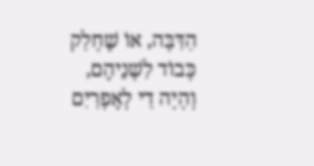הַדִּבָּה, אוֹ שֶׁחָלַק כָּבוֹד לִשְׁנֵיהֶם, וְהָיָה דַי לְאֶפְרַיִם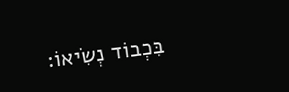בִּכְבוֹד נְשִׂיאוֹ: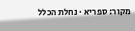מקור: ספריא · נחלת הכלל